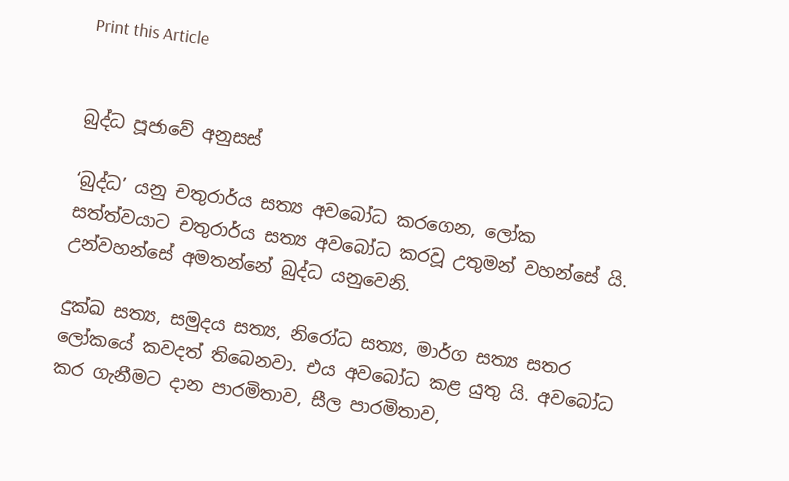Print this Article


බුද්ධ පූජාවේ අනුසස්

‘බුද්ධ’ යනු චතුරාර්ය සත්‍ය අවබෝධ කරගෙන, ලෝක සත්ත්වයාට චතුරාර්ය සත්‍ය අවබෝධ කරවූ උතුමන් වහන්සේ යි. උන්වහන්සේ අමතන්නේ බුද්ධ යනුවෙනි.

දුක්ඛ සත්‍ය, සමුදය සත්‍ය, නිරෝධ සත්‍ය, මාර්ග සත්‍ය සතර ලෝකයේ කවදත් තිබෙනවා. එය අවබෝධ කළ යුතු යි. අවබෝධ කර ගැනීමට දාන පාරමිතාව, සීල පාරමිතාව,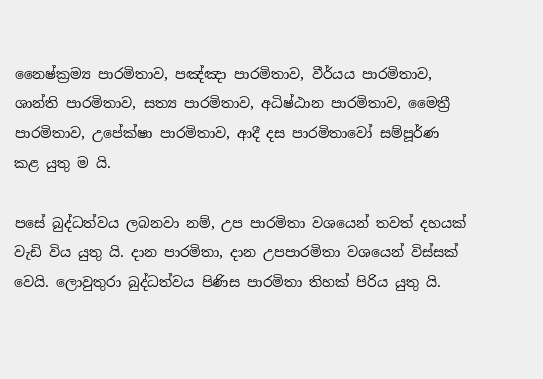නෛෂ්ක්‍රම්‍ය පාරමිතාව, පඤ්ඤා පාරමිතාව, වීර්යය පාරමිතාව, ශාන්ති පාරමිතාව, සත්‍ය පාරමිතාව, අධිෂ්ඨාන පාරමිතාව, මෛත්‍රී පාරමිතාව, උපේක්ෂා පාරමිතාව, ආදී දස පාරමිතාවෝ සම්පූර්ණ කළ යුතු ම යි.

පසේ බුද්ධත්වය ලබනවා නම්, උප පාරමිතා වශයෙන් තවත් දහයක් වැඩි විය යුතු යි. දාන පාරමිතා, දාන උපපාරමිතා වශයෙන් විස්සක් වෙයි. ලොවුතුරා බුද්ධත්වය පිණිස පාරමිතා තිහක් පිරිය යුතු යි.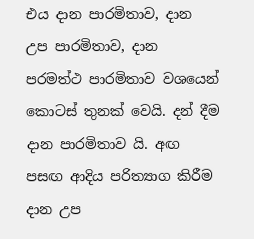එය දාන පාරමිතාව, දාන උප පාරමිතාව, දාන පරමත්ථ පාරමිතාව වශයෙන් කොටස් තුනක් වෙයි. දන් දීම දාන පාරමිතාව යි. අඟ පසඟ ආදිය පරිත්‍යාග කිරීම දාන උප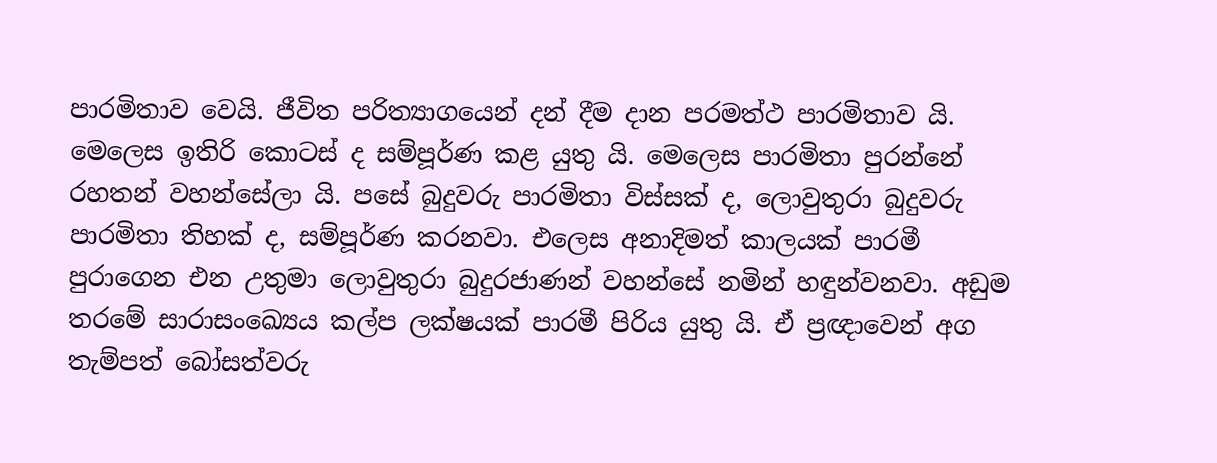පාරමිතාව වෙයි. ජීවිත පරිත්‍යාගයෙන් දන් දීම දාන පරමත්ථ පාරමිතාව යි. මෙලෙස ඉතිරි කොටස් ද සම්පූර්ණ කළ යුතු යි. මෙලෙස පාරමිතා පුරන්නේ රහතන් වහන්සේලා යි. පසේ බුදුවරු පාරමිතා විස්සක් ද, ලොවුතුරා බුදුවරු පාරමිතා තිහක් ද, සම්පූර්ණ කරනවා. එලෙස අනාදිමත් කාලයක් පාරමී පුරාගෙන එන උතුමා ලොවුතුරා බුදුරජාණන් වහන්සේ නමින් හඳුන්වනවා. අඩුම තරමේ සාරාසංඛ්‍යෙය කල්ප ලක්ෂයක් පාරමී පිරිය යුතු යි. ඒ ප්‍රඥාවෙන් අග තැම්පත් බෝසත්වරු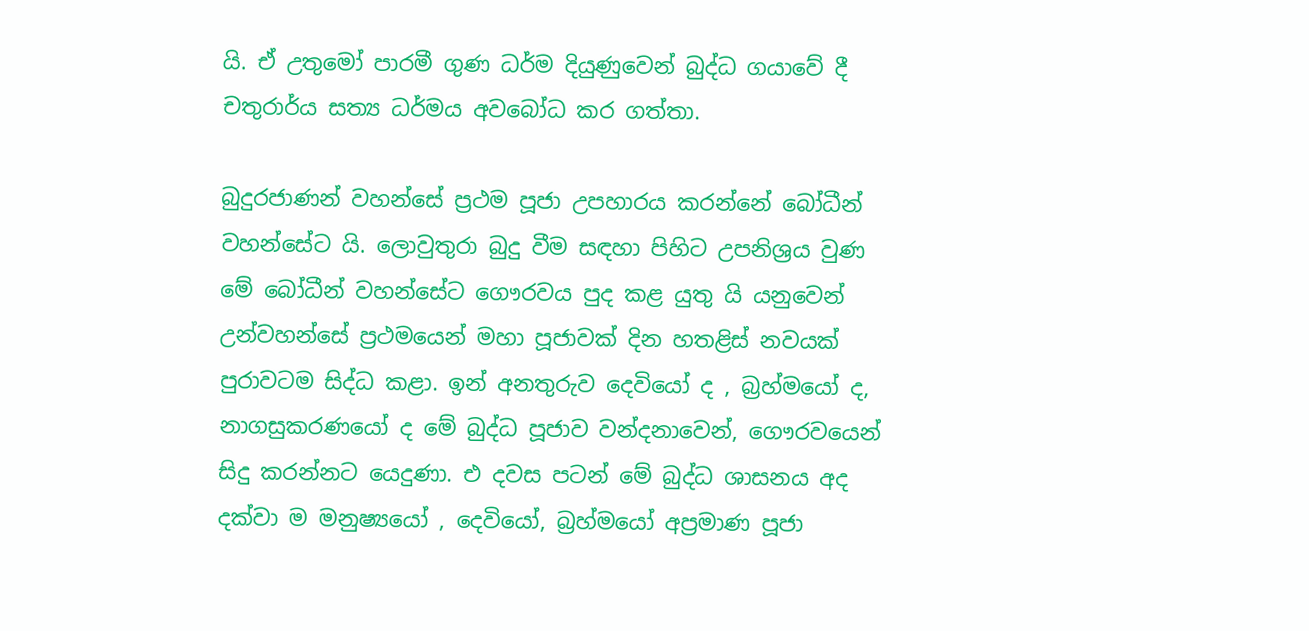යි. ඒ උතුමෝ පාරමී ගුණ ධර්ම දියුණුවෙන් බුද්ධ ගයාවේ දී චතුරාර්ය සත්‍ය ධර්මය අවබෝධ කර ගත්තා.

බුදුරජාණන් වහන්සේ ප්‍රථම පූජා උපහාරය කරන්නේ බෝධීන් වහන්සේට යි. ලොවුතුරා බුදු වීම සඳහා පිහිට උපනිශ්‍රය වුණ මේ බෝධීන් වහන්සේට ගෞරවය පුද කළ යුතු යි යනුවෙන් උන්වහන්සේ ප්‍රථමයෙන් මහා පූජාවක් දින හතළිස් නවයක් පුරාවටම සිද්ධ කළා. ඉන් අනතුරුව දෙවියෝ ද , බ්‍රහ්මයෝ ද, නාගසුකරණයෝ ද මේ බුද්ධ පූජාව වන්දනාවෙන්, ගෞරවයෙන් සිදු කරන්නට යෙදුණා. එ දවස පටන් මේ බුද්ධ ශාසනය අද දක්වා ම මනුෂ්‍යයෝ , දෙවියෝ, බ්‍රහ්මයෝ අප්‍රමාණ පූජා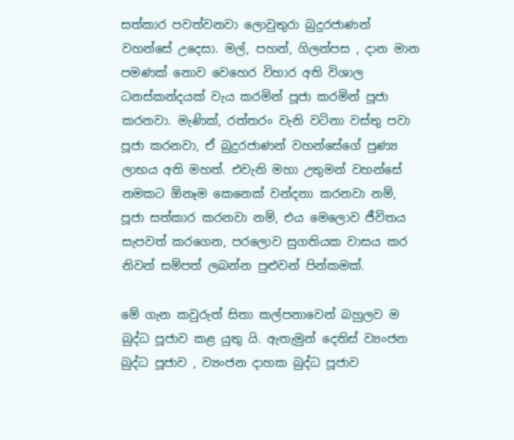සත්කාර පවත්වනවා ලොවුතුරා බුදුරජාණන් වහන්සේ උදෙසා. මල්, පහන්, ගිලන්පස , දාන මාන පමණක් නොව වෙහෙර විහාර අති විශාල ධනස්කන්දයක් වැය කරමින් පූජා කරමින් පූජා කරනවා. මැණික්, රත්තරං වැනි වටිනා වස්තු පවා පූජා කරනවා, ඒ බුදුරජාණන් වහන්සේගේ පුණ්‍ය ලාභය අති මහත්. එවැනි මහා උතුමන් වහන්සේ නමකට ඕනෑම කෙනෙක් වන්දනා කරනවා නම්, පූජා සත්කාර කරනවා නම්, එය මෙලොව ජීවිතය සැපවත් කරගෙන, පරලොව සුගතියක වාසය කර නිවන් සම්පත් ලබන්න පුළුවන් පින්කමක්.

මේ ගැන කවුරුත් සිතා කල්පනාවෙන් බහුලව ම බුද්ධ පූජාව කළ යුතු යි. ඇතැමුන් දෙතිස් ව්‍යංජන බුද්ධ පූජාව , ව්‍යංජන දාහක බුද්ධ පූජාව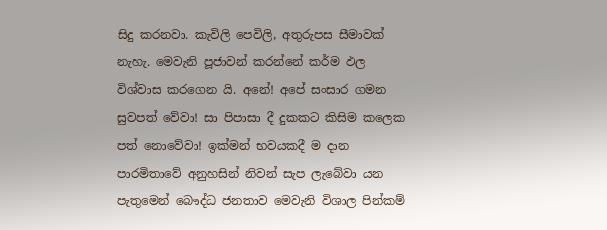සිදු කරනවා. කැවිලි පෙවිලි, අතුරුපස සීමාවක් නැහැ. මෙවැනි පූජාවන් කරන්නේ කර්ම ඵල විශ්වාස කරගෙන යි. අනේ! අපේ සංසාර ගමන සුවපත් වේවා! සා පිපාසා දී දුකකට කිසිම කලෙක පත් නොවේවා! ඉක්මන් භවයකදී ම දාන පාරමිතාවේ අනුහසින් නිවන් සැප ලැබේවා යන පැතුමෙන් බෞද්ධ ජනතාව මෙවැනි විශාල පින්කම්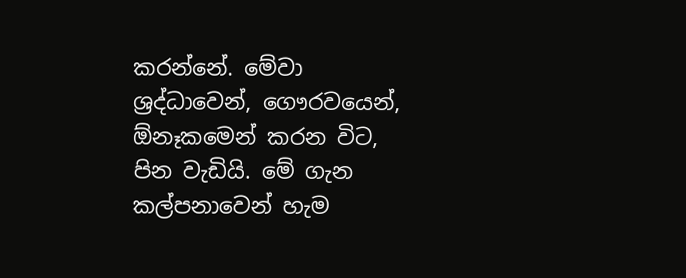කරන්නේ. මේවා ශ්‍රද්ධාවෙන්, ගෞරවයෙන්, ඕනෑකමෙන් කරන විට, පින වැඩියි. මේ ගැන කල්පනාවෙන් හැම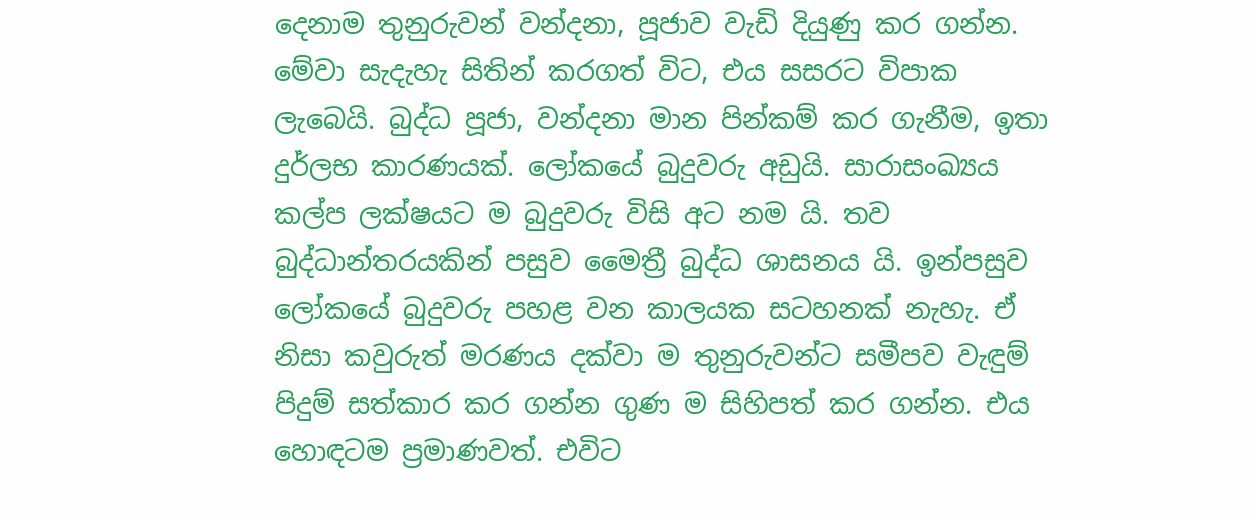දෙනාම තුනුරුවන් වන්දනා, පූජාව වැඩි දියුණු කර ගන්න. මේවා සැදැහැ සිතින් කරගත් විට, එය සසරට විපාක ලැබෙයි. බුද්ධ පූජා, වන්දනා මාන පින්කම් කර ගැනීම, ඉතා දුර්ලභ කාරණයක්. ලෝකයේ බුදුවරු අඩුයි. සාරාසංඛ්‍යය කල්ප ලක්ෂයට ම බුදුවරු විසි අට නම යි. තව බුද්ධාන්තරයකින් පසුව මෛත්‍රී බුද්ධ ශාසනය යි. ඉන්පසුව ලෝකයේ බුදුවරු පහළ වන කාලයක සටහනක් නැහැ. ඒ නිසා කවුරුත් මරණය දක්වා ම තුනුරුවන්ට සමීපව වැඳුම් පිදුම් සත්කාර කර ගන්න ගුණ ම සිහිපත් කර ගන්න. එය හොඳටම ප්‍රමාණවත්. එවිට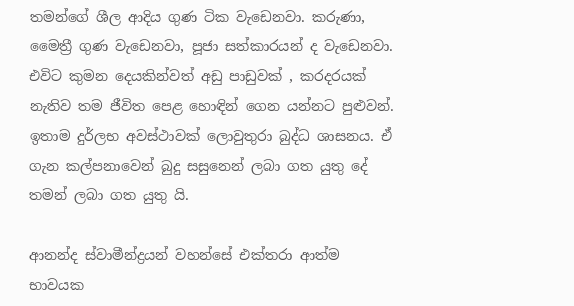තමන්ගේ ශීල ආදිය ගුණ ටික වැඩෙනවා. කරුණා, මෛත්‍රී ගුණ වැඩෙනවා, පූජා සත්කාරයන් ද වැඩෙනවා. එවිට කුමන දෙයකින්වත් අඩු පාඩුවක් , කරදරයක් නැතිව තම ජීවිත පෙළ හොඳින් ගෙන යන්නට පුළුවන්. ඉතාම දුර්ලභ අවස්ථාවක් ලොවුතුරා බුද්ධ ශාසනය. ඒ ගැන කල්පනාවෙන් බුදු සසුනෙන් ලබා ගත යුතු දේ තමන් ලබා ගත යුතු යි.

ආනන්ද ස්වාමීන්ද්‍රයන් වහන්සේ එක්තරා ආත්ම භාවයක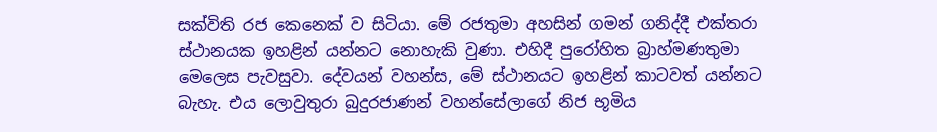සක්විති රජ කෙනෙක් ව සිටියා. මේ රජතුමා අහසින් ගමන් ගනිද්දී එක්තරා ස්ථානයක ඉහළින් යන්නට නොහැකි වුණා. එහිදී පුරෝහිත බ්‍රාහ්මණතුමා මෙලෙස පැවසුවා. දේවයන් වහන්ස, මේ ස්ථානයට ඉහළින් කාටවත් යන්නට බැහැ. එය ලොවුතුරා බුදුරජාණන් වහන්සේලාගේ නිජ භූමිය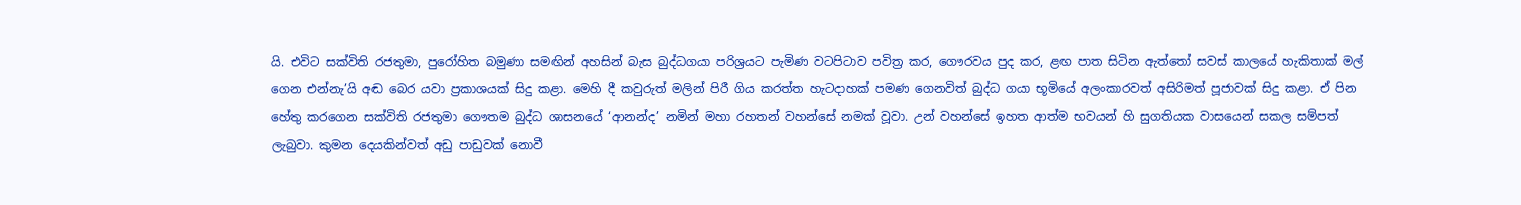යි. එවිට සක්විති රජතුමා, පුරෝහිත බමුණා සමඟින් අහසින් බැස බුද්ධගයා පරිශ්‍රයට පැමිණ වටපිටාව පවිත්‍ර කර, ගෞරවය පුද කර, ළඟ පාත සිටින ඇත්තෝ සවස් කාලයේ හැකිතාක් මල් ගෙන එන්නැ’යි අඬ බෙර යවා ප්‍රකාශයක් සිදු කළා. මෙහි දී කවුරුත් මලින් පිරී ගිය කරත්ත හැටදාහක් පමණ ගෙනවිත් බුද්ධ ගයා භූමියේ අලංකාරවත් අසිරිමත් පූජාවක් සිදු කළා. ඒ පින හේතු කරගෙන සක්විති රජතුමා ගෞතම බුද්ධ ශාසනයේ ‘ආනන්ද’ නමින් මහා රහතන් වහන්සේ නමක් වූවා. උන් වහන්සේ ඉහත ආත්ම භවයන් හි සුගතියක වාසයෙන් සකල සම්පත් ලැබුවා. කුමන දෙයකින්වත් අඩු පාඩුවක් නොවී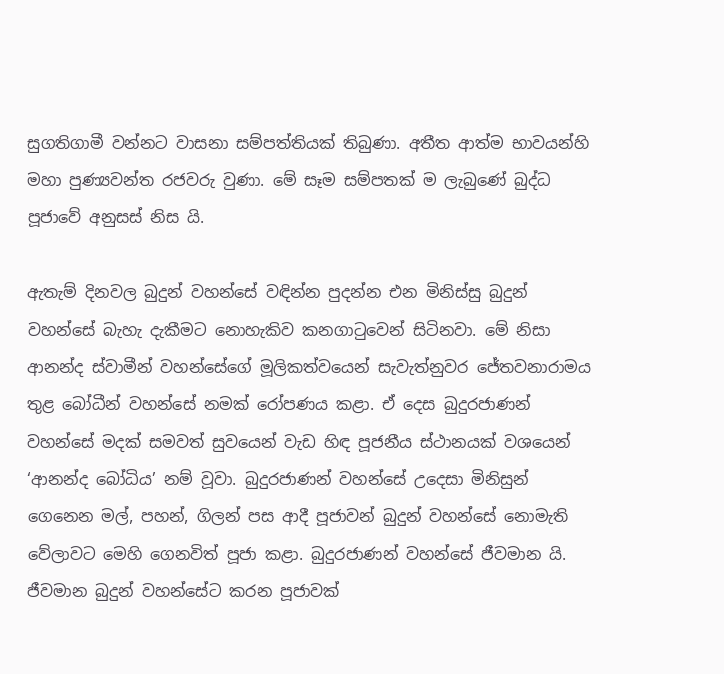සුගතිගාමී වන්නට වාසනා සම්පත්තියක් තිබුණා. අතීත ආත්ම භාවයන්හි මහා පුණ්‍යවන්ත රජවරු වුණා. මේ සෑම සම්පතක් ම ලැබුණේ බුද්ධ පූජාවේ අනුසස් නිස යි.

ඇතැම් දිනවල බුදුන් වහන්සේ වඳින්න පුදන්න එන මිනිස්සු බුදුන් වහන්සේ බැහැ දැකීමට නොහැකිව කනගාටුවෙන් සිටිනවා. මේ නිසා ආනන්ද ස්වාමීන් වහන්සේගේ මූලිකත්වයෙන් සැවැත්නුවර ජේතවනාරාමය තුළ බෝධීන් වහන්සේ නමක් රෝපණය කළා. ඒ දෙස බුදුරජාණන් වහන්සේ මදක් සමවත් සුවයෙන් වැඩ හිඳ පූජනීය ස්ථානයක් වශයෙන් ‘ආනන්ද බෝධිය’ නම් වූවා. බුදුරජාණන් වහන්සේ උදෙසා මිනිසුන් ගෙනෙන මල්, පහන්, ගිලන් පස ආදී පූජාවන් බුදුන් වහන්සේ නොමැති වේලාවට මෙහි ගෙනවිත් පූජා කළා. බුදුරජාණන් වහන්සේ ජීවමාන යි. ජීවමාන බුදුන් වහන්සේට කරන පූජාවක්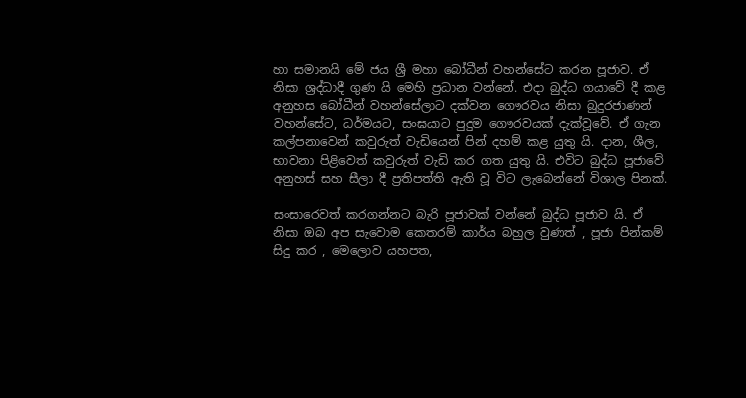හා සමානයි මේ ජය ශ්‍රී මහා බෝධීන් වහන්සේට කරන පූජාව. ඒ නිසා ශ්‍රද්ධාදී ගුණ යි මෙහි ප්‍රධාන වන්නේ. එදා බුද්ධ ගයාවේ දී කළ අනුහස බෝධීන් වහන්සේලාට දක්වන ගෞරවය නිසා බුදුරජාණන් වහන්සේට, ධර්මයට, සංඝයාට පුදුම ගෞරවයක් දැක්වූවේ. ඒ ගැන කල්පනාවෙන් කවුරුත් වැඩියෙන් පින් දහම් කළ යුතු යි. දාන, ශීල, භාවනා පිළිවෙත් කවුරුත් වැඩි කර ගත යුතු යි. එවිට බුද්ධ පූජාවේ අනුහස් සහ සීලා දී ප්‍රතිපත්ති ඇති වූ විට ලැබෙන්නේ විශාල පිනක්.

සංසාරෙවත් කරගන්නට බැරි පූජාවක් වන්නේ බුද්ධ පූජාව යි. ඒ නිසා ඔබ අප සැවොම කෙතරම් කාර්ය බහුල වුණත් , පූජා පින්කම් සිදු කර , මෙලොව යහපත,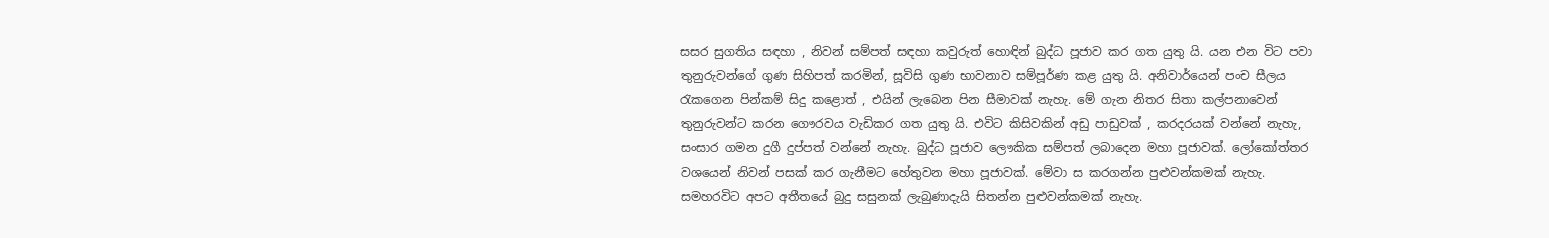සසර සුගතිය සඳහා , නිවන් සම්පත් සඳහා කවුරුත් හොඳින් බුද්ධ පූජාව කර ගත යුතු යි. යන එන විට පවා තුනුරුවන්ගේ ගුණ සිහිපත් කරමින්, සූවිසි ගුණ භාවනාව සම්පූර්ණ කළ යුතු යි. අනිවාර්යෙන් පංච සීලය රැකගෙන පින්කම් සිදු කළොත් , එයින් ලැබෙන පින සීමාවක් නැහැ. මේ ගැන නිතර සිතා කල්පනාවෙන් තුනුරුවන්ට කරන ගෞරවය වැඩිකර ගත යුතු යි. එවිට කිසිවකින් අඩු පාඩුවක් , කරදරයක් වන්නේ නැහැ, සංසාර ගමන දුගී දුප්පත් වන්නේ නැහැ. බුද්ධ පූජාව ලෞකික සම්පත් ලබාදෙන මහා පූජාවක්. ලෝකෝත්තර වශයෙන් නිවන් පසක් කර ගැනීමට හේතුවන මහා පූජාවක්. මේවා ස කරගන්න පුළුවන්කමක් නැහැ. සමහරවිට අපට අතීතයේ බුදු සසුනක් ලැබුණාදැයි සිතන්න පුළුවන්කමක් නැහැ.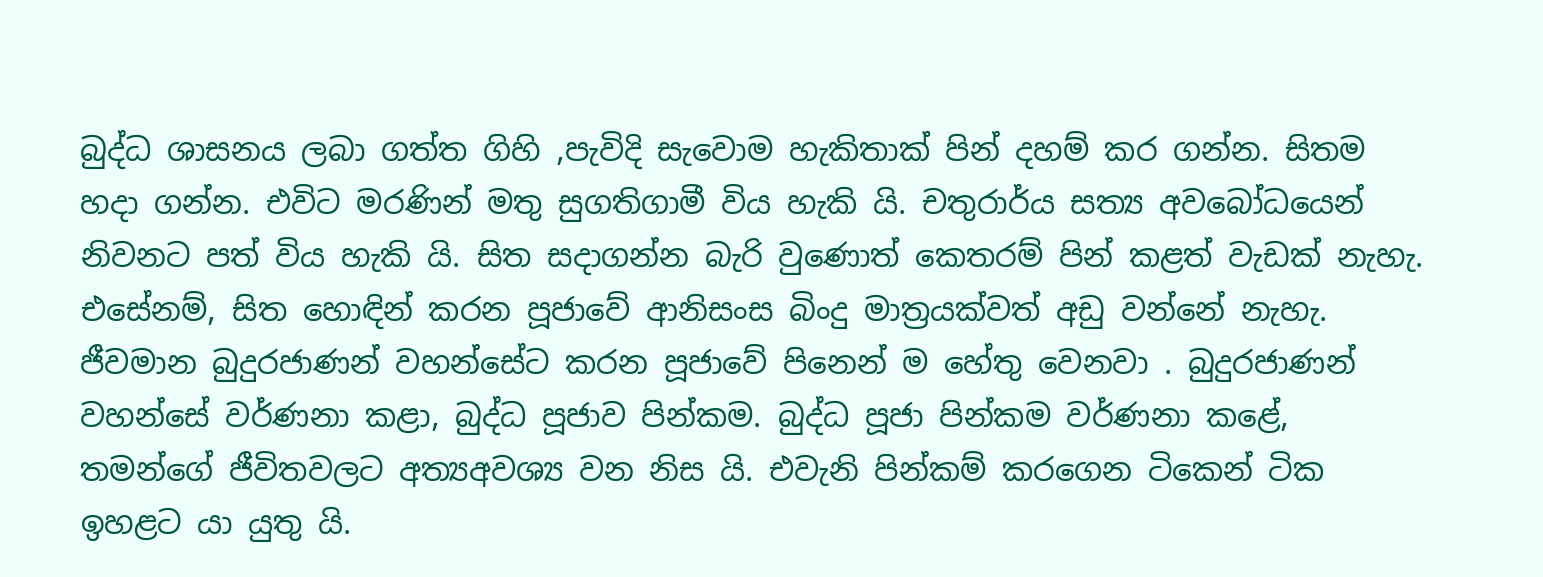බුද්ධ ශාසනය ලබා ගත්ත ගිහි ,පැවිදි සැවොම හැකිතාක් පින් දහම් කර ගන්න. සිතම හදා ගන්න. එවිට මරණින් මතු සුගතිගාමී විය හැකි යි. චතුරාර්ය සත්‍ය අවබෝධයෙන් නිවනට පත් විය හැකි යි. සිත සදාගන්න බැරි වුණොත් කෙතරම් පින් කළත් වැඩක් නැහැ. එසේනම්, සිත හොඳින් කරන පූජාවේ ආනිසංස බිංදු මාත්‍රයක්වත් අඩු වන්නේ නැහැ. ජීවමාන බුදුරජාණන් වහන්සේට කරන පූජාවේ පිනෙන් ම හේතු වෙනවා . බුදුරජාණන් වහන්සේ වර්ණනා කළා, බුද්ධ පූජාව පින්කම. බුද්ධ පූජා පින්කම වර්ණනා කළේ, තමන්ගේ ජීවිතවලට අත්‍යඅවශ්‍ය වන නිස යි. එවැනි පින්කම් කරගෙන ටිකෙන් ටික ඉහළට යා යුතු යි.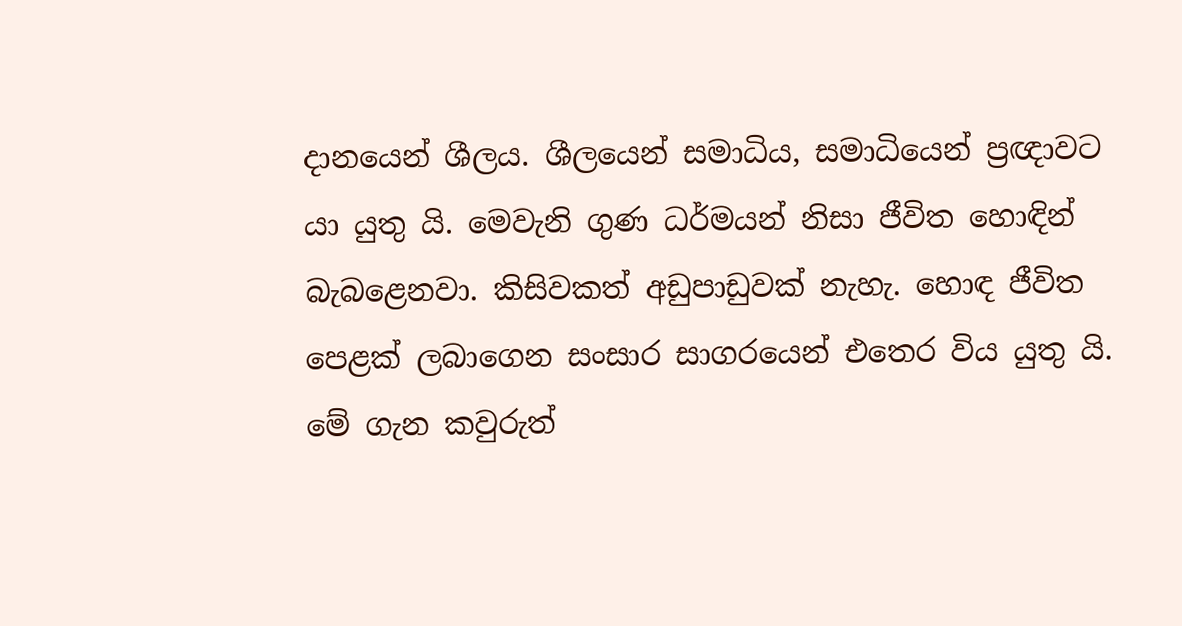දානයෙන් ශීලය. ශීලයෙන් සමාධිය, සමාධියෙන් ප්‍රඥාවට යා යුතු යි. මෙවැනි ගුණ ධර්මයන් නිසා ජීවිත හොඳින් බැබළෙනවා. කිසිවකත් අඩුපාඩුවක් නැහැ. හොඳ ජීවිත පෙළක් ලබාගෙන සංසාර සාගරයෙන් එතෙර විය යුතු යි. මේ ගැන කවුරුත්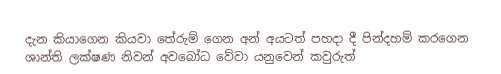දැන කියාගෙන කියවා තේරුම් ගෙන අන් අයටත් පහදා දී පින්දහම් කරගෙන ශාන්ති ලක්ෂණ නිවන් අවබෝධ වේවා යනුවෙන් කවුරුත්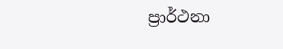ප්‍රාර්ථනා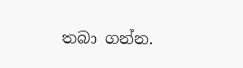තබා ගන්න.